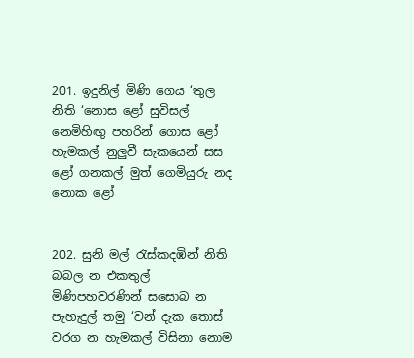201. ඉදුනිල් මිණි ගෙය ‘තුල නිති ‘නොස ළෝ සුවිසල් නෙමිහිඟු පහරින් ගොස ළෝ හැමකල් නුලුවී සැකයෙන් සස ළෝ ගනකල් මුත් ගෙමියුරු නද නොක ළෝ


202. සුනි මල් රැස්කදඹින් නිති බබල න එකතුල් මිණිපහවරණින් සසොබ න පැහැදුල් තමු ‘වන් දැක තොස් වරග න හැමකල් විසිනා නොම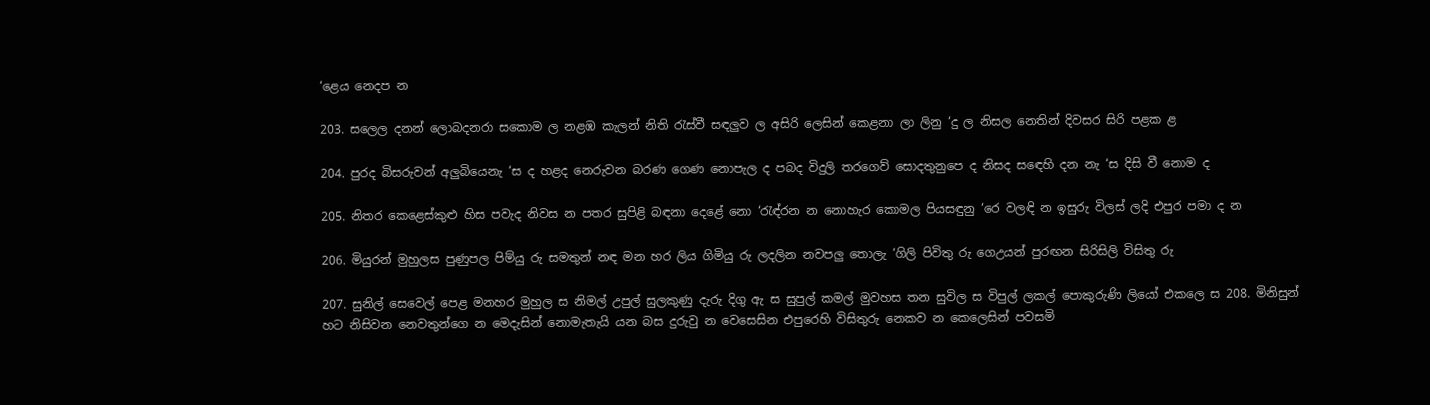‘ළෙය නෙදප න

203. සලෙල දනන් ලොබදනරා සකොම ල නළඹ කැලන් නිති රැස්වී සඳලුව ල අසිරි ලෙසින් කෙළනා ලා ලිනු ‘දු ල නිසල නෙතින් දිවසර සිරි පළක ළ

204. පුරද බිසරුවන් අලුබියෙනැ ‘ස ද හළද නෙරුවන බරණ ගෙණ නොපැල ද පබද විදුලි තරගෙව් සොදතුනුපෙ ද නිසද සඳෙහි දන නැ ‘ස දිසි වී නොම ද

205. නිතර කෙළෙස්කුළු හිස පවැද නිවස න පතර සුපිළි බඳනා දෙළේ නො ‘රැඳ්රන න නොහැර කොමල පියසඳුනු ‘රෙ වලඳි න ඉසුරු විලස් ලදි එපුර පමා ද න

206. මියුරන් මුහුලස පුණුපල පිම්යු රු සමතුන් නඳ මන හර ලිය ගිමියු රු ලදලින නවපලු තොලැ ‘ගිලි පිවිතු රු ගෙඋයන් පුරඟන සිරිසිලි විසිතු රු

207. සුනිල් සෙවෙල් පෙළ මනහර මුහුල ස නිමල් උපුල් සුලකුණු දැරු දිගු ඇ ස සුපුල් කමල් මුවහස තන සුවිල ස විපුල් ලකල් පොකුරුණි ලියෝ එකලෙ ස 208. මිනිසුන් හට නිසිවන නෙවතුන්ගෙ න මෙදැසින් නොමැතැයි යන බස දුරුවු න වෙසෙසින එපුරෙහි විසිතුරු නෙකව න කෙලෙසින් පවසමි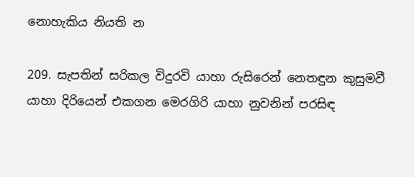නොහැකිය නියති න

209. සැපතින් සරිකල විදුරවි යාහා රුසිරෙන් නෙතඳුන කුසුමවී යාහා දිරියෙන් එකගන මෙරගිරි යාහා නුවනින් පරසිඳ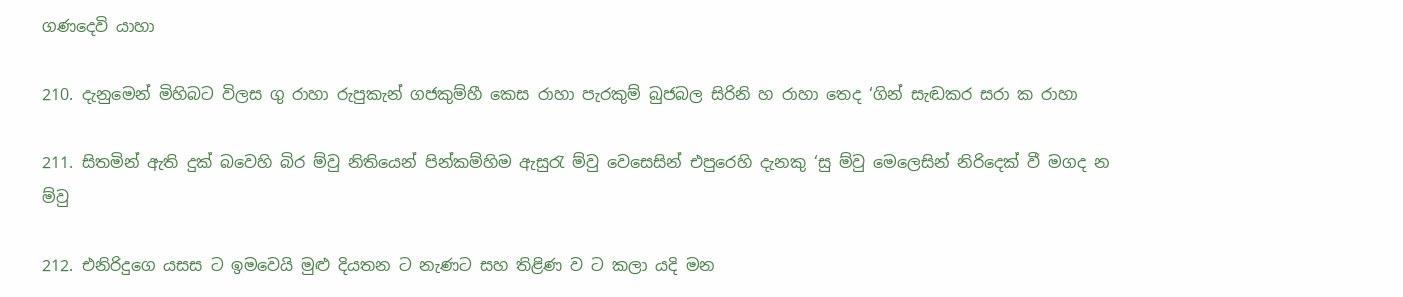ගණදෙවි යාහා

210. දැනුමෙන් මිහිබට විලස ගු රාහා රුපුකැන් ගජකුම්හී කෙස රාහා පැරකුම් බුජබල සිරිනි හ රාහා තෙද ‘ගින් සැඬකර සරා ක රාහා

211. සිතමින් ඇති දුක් බවෙහි බිර ම්වු නිතියෙන් පින්කම්හිම ඇසුරැ ම්වු වෙසෙසින් එපුරෙහි දැනකු ‘සු ම්වු මෙලෙසින් නිරිදෙක් වී මගද න ම්වු

212. එනිරිදුගෙ යසස ට ඉමවෙයි මුළු දියතන ට නැණට සහ තිළිණ ව ට කලා යදි මන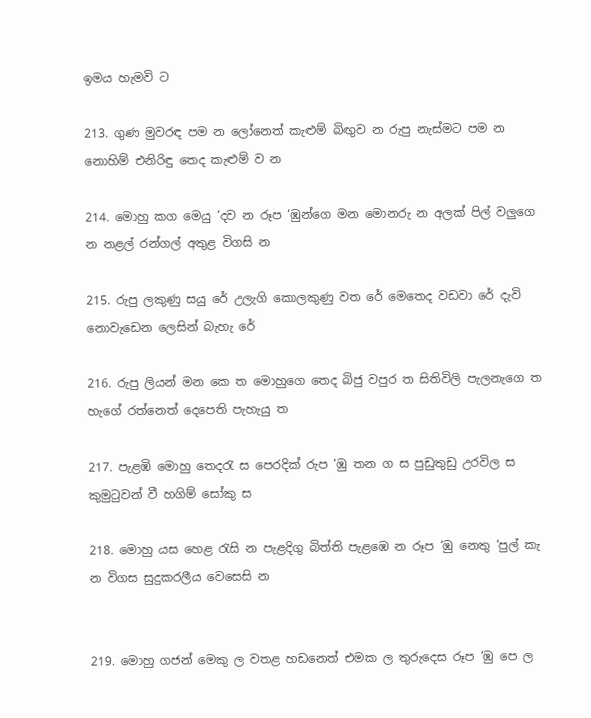ඉමය හැමවි ට

213. ගුණ මුවරඳ පම න ලෝනෙත් කැළුම් බිඟුව න රුපු නැස්මට පම න නොහිම් එනිරිඳු තෙද කැළුම් ව න

214. මොහු කග මෙයු ‘දව න රූප ‘ඹුන්ගෙ මන මොනරු න අලක් පිල් වලුගෙ න නළල් රන්ගල් අතුළ විගසි න

215. රුපු ලකුණු සයු රේ උලැගි කොලකුණු වත රේ මෙතෙද වඩවා රේ දැවි නොවැඩෙන ලෙසින් බැහැ රේ

216. රුපු ලියන් මන කෙ ත මොහුගෙ තෙද බිජු වපුර ත සිතිවිලි පැලනැගෙ ත හැගේ රත්නෙත් දෙපෙති පැහැයු ත

217. පැළඹි මොහු තෙදරැ ස පෙරදික් රුප ‘ඹු තන ග ස පුඩුතුඩු උරවිල ස කුමුටුවන් වී හගිම් සෝකු ස

218. මොහු යස හෙළ රැසි න පැළදිගු බිත්ති පැළඹෙ න රූප ‘ඹු නෙතු ‘පුල් කැ න විගස සුදුකරලීය වෙසෙසි න


219. මොහු ගජන් මෙකු ල වතළ හඩනෙත් එමක ල තුරුදෙස රූප ‘ඹු පෙ ල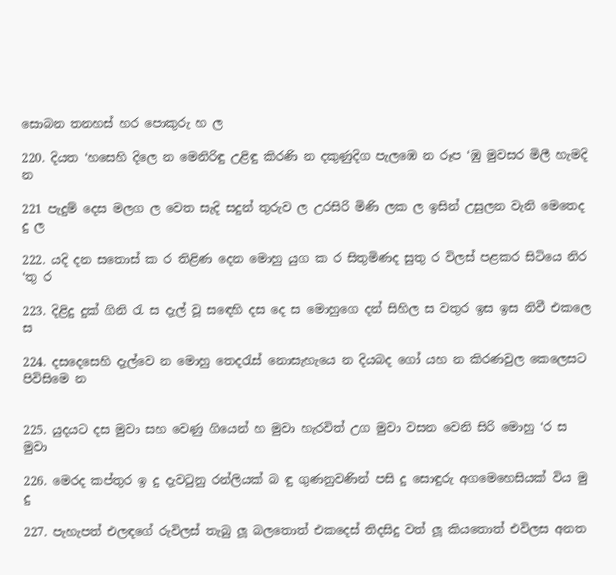සොබන තනහස් හර පොකුරු හ ල

220. දියත ‘හසෙහි දිලෙ න මෙනිරිඳු උළිඳු කිරණි න දකුණුදිග පැලඹෙ න රූප ‘ඹු මුවසර මිලී හැමදි න

221 පැදුම් දෙස මලග ල වෙත සැදි සදුන් තුරුව ල උරසිරි මිණි ලක ල ඉසින් උසුලන වැනි මෙතෙද දු ල

222. යදි දන සතොස් ක ර තිළිණ දෙන මොහු යුග ක ර සිතුමිණද සුතු ර විලස් පළකර සිටියෙ නිර ‘තු ර

223. දිළිදු දුක් ගිනි රැ ස දැල් වූ සඳෙහි දස දෙ ස මොහුගෙ දන් සිහිල ස වතුර ඉස ඉස නිවී එකලෙ ස

224. දසදෙසෙහි දැල්වෙ න මොහු තෙදරැස් නොසැහැයෙ න දියබද ගෝ යහ න කිරණවුල කෙලෙසට පිවිසිමෙ න


225. යුදයට දස මුවා සහ වෙණු ගියෙන් හ මුවා හැරවිත් උග මුවා වසන වෙනි සිරි මොහු ‘ර ස මුවා

226. මෙරද කප්තුර ඉ දු දැවටුනු රන්ලියක් බ ඳු ගුණනුවණින් පසි දු සොඳුරු අගමෙහෙසියක් විය මු දු

227. පැහැපත් එලඳගේ රුවිලස් තැබු ලූ බලතොත් එකදෙස් තිදසිදු වත් ලූ කියතොත් එවිලස අනත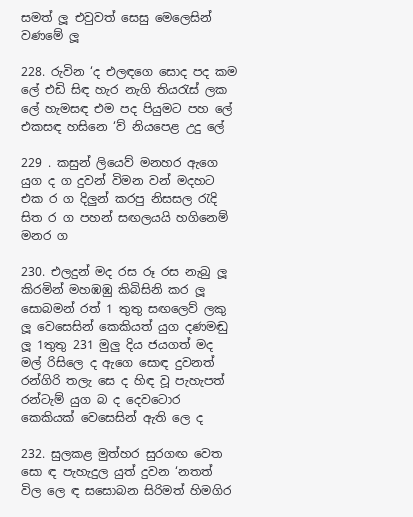සමත් ලූ එවුවත් සෙසු මෙලෙසින් වණමේ ලූ

228. රුවින ‘ද එලඳගෙ සොද පද කම ලේ එඩි සිඳ හැර නැගි තියරැස් ලක ලේ හැමසඳ එම පද පියුමට පහ ලේ එකසඳ හසිනෙ ‘ව් නියපෙළ උදු ලේ

229 . කසුන් ලියෙව් මනහර ඇගෙ යුග ද ග දුවන් විමන වන් මදහට එක ර ග දිලුන් කරපු නිසසල රැදි සිත ර ග පහන් සඟලයයි හගිනෙම් මනර ග

230. එලදුන් මද රස රූ රස නැබු ලූ කිරමින් මහඹඹු කිබිසිනි කර ලූ සොබමන් රත් 1 තුතු සඟලෙව් ලකු ලූ වෙසෙසින් කෙකියත් යුග දණමඬු ලූ 1තුතු 231 මුලු දිය ජයගත් මද මල් රිසිලෙ ද ඇගෙ සොඳ දුවනත් රන්ගිරි තලැ සෙ ද හිඳ වූ පැහැපත් රන්ටැම් යුග බ ද දෙවටොර කෙකියක් වෙසෙසින් ඇති ලෙ ද

232. සුලකළ මුත්හර සුරගඟ වෙත සො ඳ පැහැදුල යුත් දුවන ‘නතත් විල ලෙ ඳ සසොබන සිරිමත් හිමගිර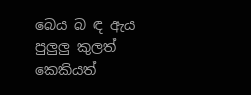බෙය බ ඳ ඇය පුලුලු කුලත් කෙකියත්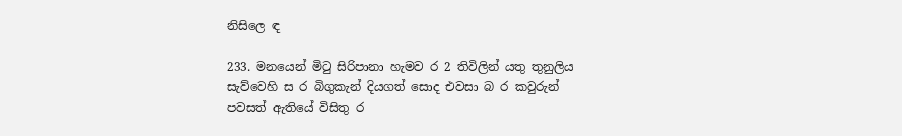නිසිලෙ ඳ

233. මනයෙන් මිටු සිරිපානා හැමව ර 2 තිවිලින් යතු තුනුලිය සැව්වෙහි ස ර බිගුකැන් දියගත් සොද එවසා බ ර කවුරුන් පවසත් ඇතියේ විසිතු ර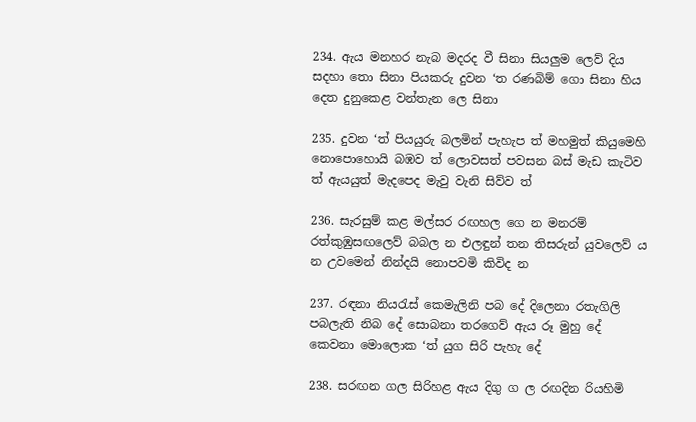234. ඇය මනහර නැබ මදරද වී සිනා සියලුම ලෙව් දිය සදහා තො සිනා පියකරු දුවන ‘ත රණබිම් ගො සිනා හිය දෙත දුනුකෙළ වන්තැන ලෙ සිනා

235. දුවන ‘ත් පියයුරු බලමින් පැහැප ත් මහමුත් කියුමෙහි නොපොහොයි බඹව ත් ලොවසත් පවසන බස් මැඩ කැටිව ත් ඇයයුත් මැදපෙද මැවු වැනි සිව්ව ත්

236. සැරසුම් කළ මල්සර රඟහල ගෙ න මනරම් රත්කුඹුසඟලෙව් බබල න එලඳුන් තන තිසරුන් යුවලෙව් ය න උවමෙන් නින්දයි නොපවමි කිවිද න

237. රඳනා නියරැස් කෙමැලිනි පබ දේ දිලෙනා රතැගිලි පබලැති නිබ දේ සොබනා තරගෙව් ඇය රූ මුහු දේ කෙවනා මොලොක ‘ත් යුග සිරි පැහැ දේ

238. සරඟන ගල සිරිහළ ඇය දිගු ග ල රඟදින රියහිමි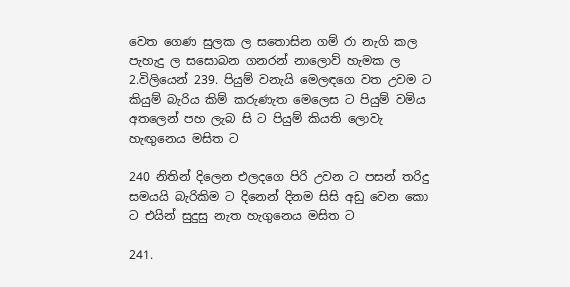වෙත ගෙණ සුලක ල සතොසින ගම් රා නැගි කල පැහැදු ල සසොබන ගනරන් නාලොව් හැමක ල 2.විලියෙන් 239. පියුම් වනැයි මෙලඳගෙ වත උවම ට කියුම් බැරිය කිම් කරුණැත මෙලෙස ට පියුම් වමිය අතලෙන් පහ ලැබ සි ට පියුම් කියති ලොවැ හැඟුනෙය මසිත ට

240 නිතින් දිලෙන එලදගෙ පිරි උවන ට පසන් තරිදු සමයයි බැරිකිම ට දිනෙන් දිනම සිසි අඩු වෙන කො ට එයින් සුදුසු නැත හැගුනෙය මසිත ට

241.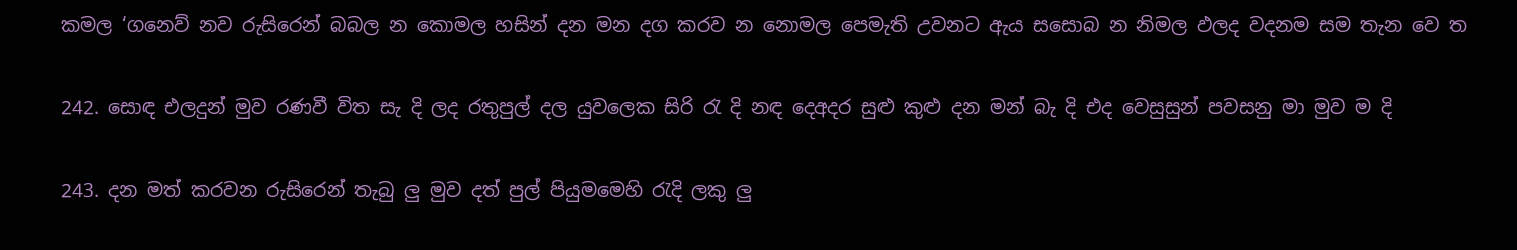කමල ‘ගනෙව් නව රුසිරෙන් බබල න කොමල හසින් දන මන දග කරව න නොමල පෙමැති උවනට ඇය සසොබ න නිමල ඵලද වදනම සම තැන වෙ ත

242. සොඳ එලදුන් මුව රණවී විත සැ දි ලද රතුපුල් දල යුවලෙක සිරි රැ දි නඳ දෙඅදර සුළු කුළු දන මන් බැ දි එද වෙසුසුන් පවසනු මා මුව ම දි

243. දන මත් කරවන රුසිරෙන් තැබු ලු මුව දත් පුල් පියුමමෙහි රැදි ලකු ලු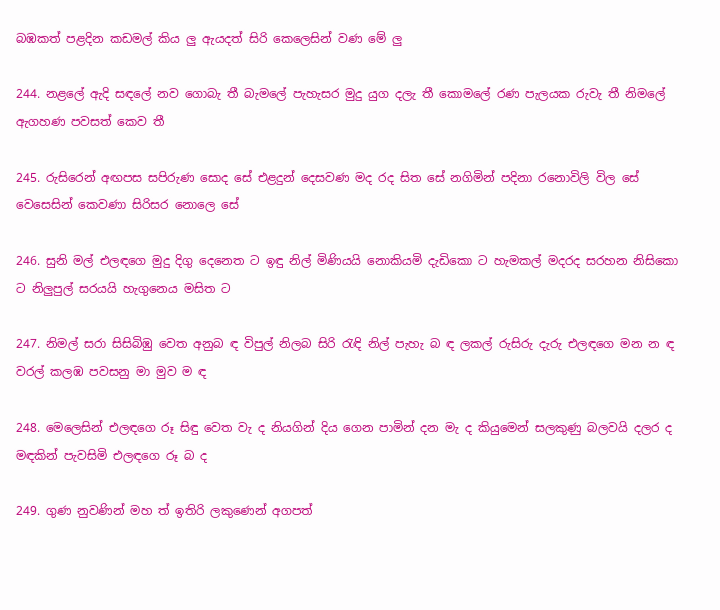බඹකත් පළදින කඩමල් කිය ලු ඇයදත් සිරි කෙලෙසින් වණ මේ ලු

244. නළලේ ඇදි සඳලේ නව ගොබැ තී බැමලේ පැහැසර මුදු යුග දලැ තී කොමලේ රණ පැලයක රුවැ තී නිමලේ ඇගහණ පවසත් කෙව තී

245. රුසිරෙන් අඟපස සපිරුණ සොද සේ එළදුන් දෙසවණ මද රද සිත සේ නගිමින් පදිනා රනොවිලි විල සේ වෙසෙසින් කෙවණා සිරිසර නොලෙ සේ

246. සුනි මල් එලඳගෙ මුදු දිගු දෙනෙත ට ඉඳු නිල් මිණියයි නොකියමි දැඩිකො ට හැමකල් මදරද සරහන නිසිකො ට නිලුපුල් සරයයි හැගුනෙය මසිත ට

247. නිමල් සරා සිසිබිඹු වෙත අනුබ ඳ විපුල් නිලබ සිරි රැඳි නිල් පැහැ බ ඳ ලකල් රුසිරු දැරු එලඳගෙ මන න ඳ වරල් කලඹ පවසනු මා මුව ම ඳ

248. මෙලෙසින් එලඳගෙ රූ සිඳු වෙත වැ ද නියගින් දිය ගෙන පාමින් දන මැ ද කියුමෙන් සලකුණු බලවයි දලර ද මඳකින් පැවසිමි එලඳගෙ රූ බ ද

249. ගුණ නුවණින් මහ ත් ඉතිරි ලකුණෙන් අගපත්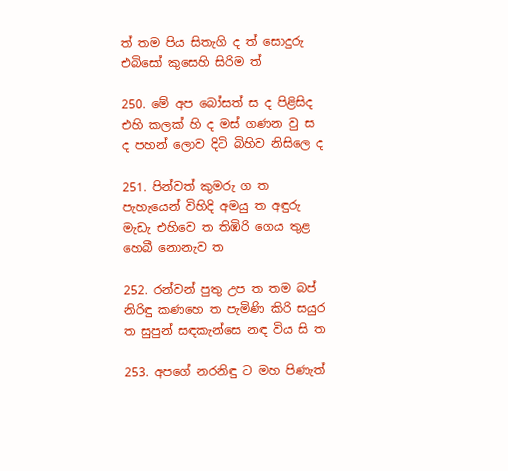ත් තම පිය සිතැගි ද ත් සොදුරු එබිසෝ කුසෙහි සිරිම ත්

250. මේ අප බෝසත් ස ද පිළිසිද එහි කලක් හි ද මස් ගණන වු ස ද පහන් ලොව දිටි බිහිව නිසිලෙ ද

251. පින්වත් කුමරු ග ත පැහැයෙන් විහිදි අමයු ත අඳුරු මැඩැ එහිවෙ ත තිඹිරි ගෙය තුළ හෙබී නොනැව ත

252. රන්වන් පුතු උප ත තම බප් නිරිඳු කණහෙ ත පැමිණි කිරි සයුර ත සුපුන් සඳකැන්සෙ නඳ විය සි ත

253. අපගේ නරනිඳු ට මහ පිණැත්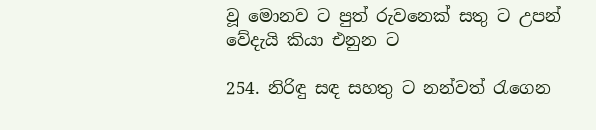වූ මොනව ට පුත් රුවනෙක් සතු ට උපන් වේදැයි කියා එනුන ට

254. නිරිඳු සඳ සහතු ට නන්වත් රැගෙන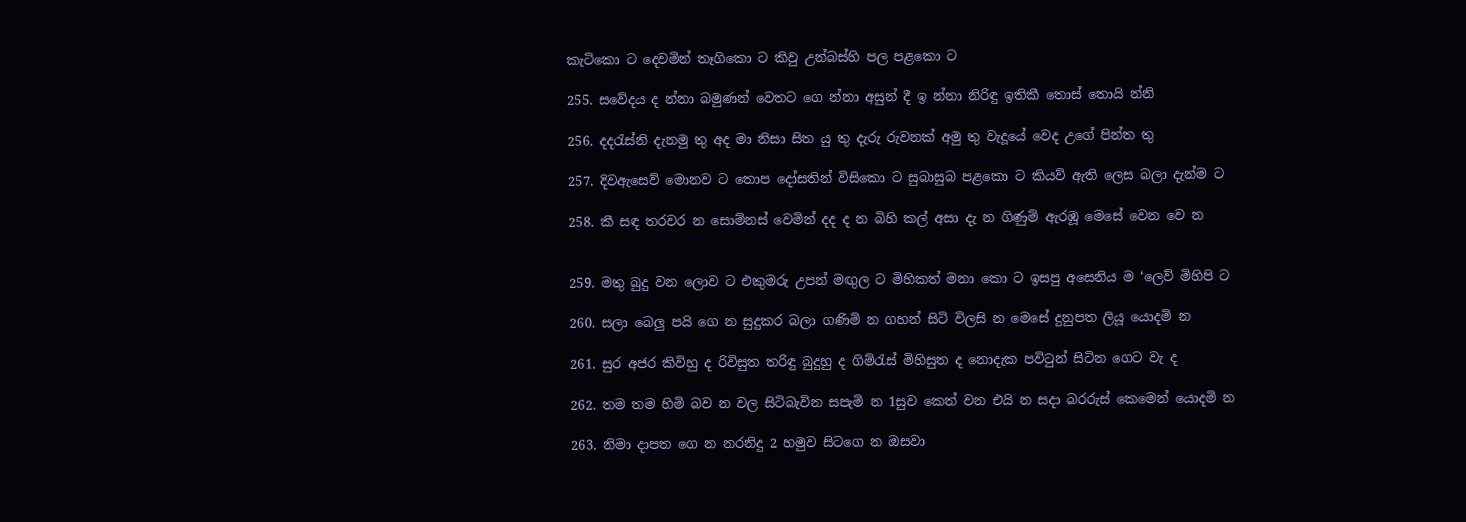කැටිකො ට දෙවමින් තෑගිකො ට කිවු උන්බස්හි පල පළකො ට

255. සවේදය ද න්නා බමුණන් වෙතට ගෙ න්නා අසුන් දී ඉ න්නා නිරිඳු ඉතිකී තොස් තොයි න්නි

256. දදරැස්නි දැනමු තු අද මා නිසා සිත යු තු දැරු රුවනක් අමු තු වැදූයේ වෙද උගේ පින්ත තු

257. දිවඇසෙව් මොනව ට තොප දෝසතින් විසිකො ට සුබාසුබ පළකො ට කියව් ඇති ලෙස බලා දැන්ම ට

258. කී සඳ තරවර න සොම්නස් වෙමින් දද ද න බිහි කල් අසා දැ න ගිණුම් ඇරඹූ මෙසේ වෙන වෙ න


259. මතු බුදු වන ලොව ට එකුමරු උපන් මඟුල ට මිහිකත් මනා කො ට ඉසපු අසෙනිය ම ‘ලෙව් මිහිපි ට

260. සලා බෙලු පයි ගෙ න සුදුකර බලා ගණිමි න ගහන් සිටි විලසි න මෙසේ දුනුපත ලියූ යොදමි න

261. සුර අජර කිවිහු ද රිවිසුත තරිඳු බුදුහු ද ගිම්රැස් මිහිසුත ද නොදැක පවිටුන් සිටින ගෙට වැ ද

262. තම තම හිමි බව න වල සිටිබැවින සපැමි න 1සුව කෙත් වන එයි න සදා බරරුස් කෙමෙන් යොදමි න

263. නිමා දාපත ගෙ න නරනිදු 2 හමුව සිටගෙ න ඔසවා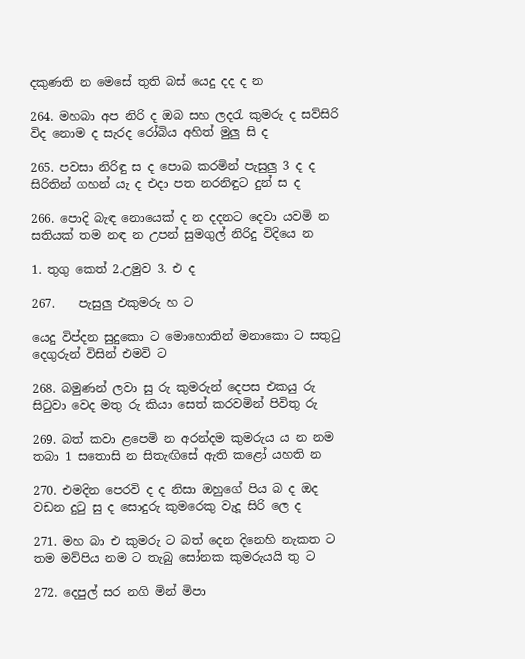දකුණති න මෙසේ තුති බස් යෙදු දද ද න

264. මහබා අප නිරි ද ඔබ සහ ලදරැ කුමරු ද සව්සිරි විද නොම ද සැරද රෝබිය අහිත් මුලු සි ද

265. පවසා නිරිඳු ස ද පොබ කරමින් පැසුලු 3 ද ද සිරිතින් ගහන් යැ ද එදා පත නරනිඳුට දුන් ස ද

266. පොදි බැඳ නොයෙක් ද න දදනට දෙවා යවමි න සතියක් තම නඳ න උපන් සුමගුල් නිරිදු විදියෙ න

1. තුගු කෙත් 2.උමුව 3. එ ද

267.    පැසුලු එකුමරු හ ට

යෙදු විප්දන සුදුකො ට මොහොතින් මනාකො ට සතුටු දෙගුරුන් විසින් එමවි ට

268. බමුණන් ලවා සු රු කුමරුන් දෙපස එකයු රු සිටුවා වෙද මතු රු කියා සෙත් කරවමින් පිවිතු රු

269. බත් කවා ළපෙමි න අරන්දම කුමරුය ය න නම තබා 1 සතොසි න සිතැඟිසේ ඇති කළෝ යහති න

270. එමදින පෙරවි ද ද නිසා ඔහුගේ පිය බ ද ඔද වඩන දුටු සු ද සොදුරු කුමරෙකු වැදූ සිරි ලෙ ද

271. මහ බා එ කුමරු ට බත් දෙන දිනෙහි නැකත ට තම මව්පිය නම ට තැබු සෝනක කුමරුයයි තු ට

272. දෙපුල් සර නගි මින් මිපා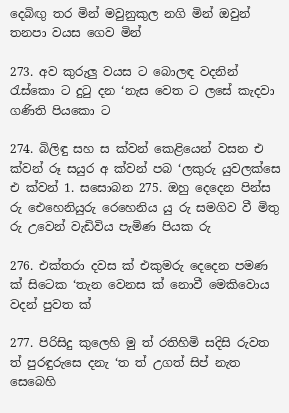දෙබිඟු තර මින් මවුනුකුල නගි මින් ඔවුන් තනපා වයස ගෙව මින්

273. අව කුරුලු වයස ට බොලඳ වදනින් රැස්කො ට දුටු දන ‘නැස වෙත ට ලසේ කැදවා ගණිති පියකො ට

274. බිලිඳු සහ ස ක්වන් කෙළියෙන් වසන එ ක්වන් රූ සයුර අ ක්වන් පබ ‘ලකුරු යුවලක්සෙ එ ක්වන් 1. සසොබන 275. ඔහු දෙදෙන පින්ස රු ඓහෙනියුරු රෙහෙනිය යු රු සමගිව වී මිතු රු උවෙන් වැඩිවිය පැමිණ පියක රු

276. එක්තරා දවස ක් එකුමරු දෙදෙන පමණ ක් සිටෙක ‘තැන වෙනස ක් නොවී මෙකිවොය වදන් පුවත ක්

277. පිරිසිදු කුලෙහි මු ත් රතිහිමි සදිසි රුවත ත් පුරඳුරුසෙ දනැ ‘ත ත් උගත් සිප් නැත සෙබෙහි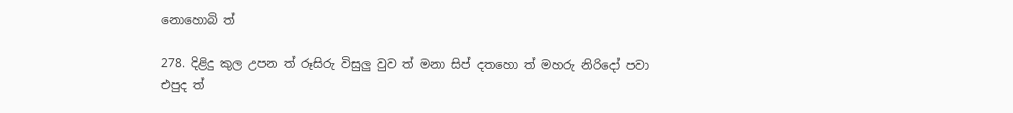නොහොබි ත්

278. දිළිදු කුල උපන ත් රූසිරු විසුලු වුව ත් මනා සිප් දතහො ත් මහරු නිරි‍දෝ පවා එපුද ත්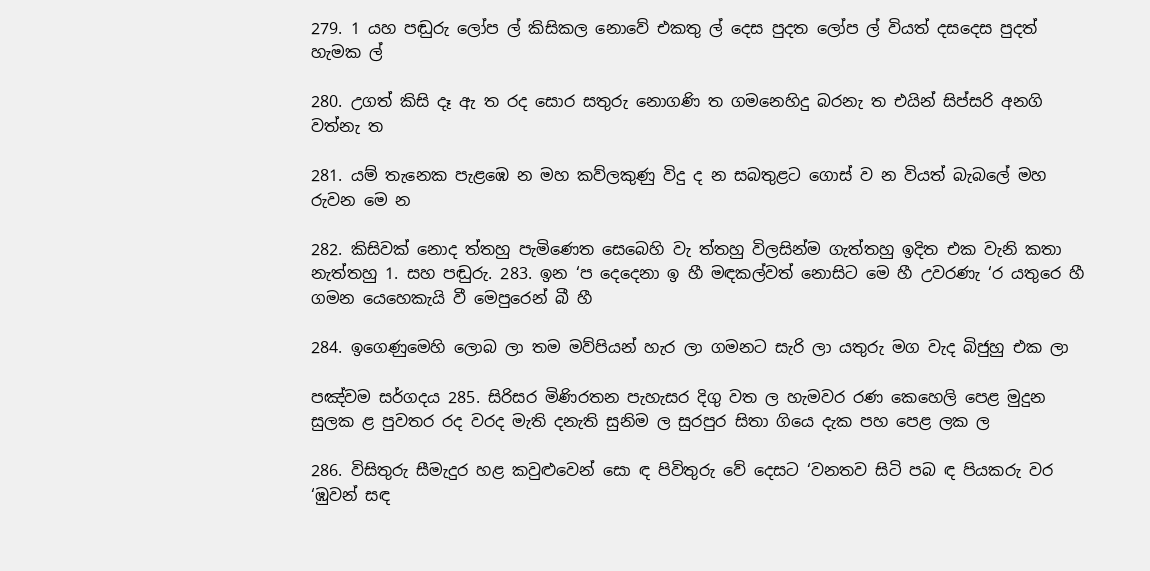279. 1 යහ පඬුරු ලෝප ල් කිසිකල නොවේ එකතු ල් දෙස පුදත ලෝප ල් වියත් දසදෙස පුදත් හැමක ල්

280. උගත් කිසි දෑ ඇ ත රද සොර සතුරු නොගණි ත ගමනෙහිදු බරනැ ත එයින් සිප්සරි අනගි වත්නැ ත

281. යම් තැනෙක පැළඹෙ න මහ කව්ලකුණු විදු ද න සබතුළට ගොස් ව න වියත් බැබලේ මහ රුවන මෙ න

282. කිසිවක් නොද ත්තහු පැමිණෙත සෙබෙහි වැ ත්තහු විලසින්ම ගැත්තහු ඉදිත එක වැනි කතා නැත්තහු 1. සහ පඬුරු. 283. ඉන ‘ප දෙදෙනා ඉ හී මඳකල්වත් නොසිට මෙ හී උවරණැ ‘ර යතුරෙ හී ගමන යෙහෙකැයි වී මෙපුරෙන් බී හී

284. ඉගෙණුමෙහි ලොබ ලා තම මව්පියන් හැර ලා ගමනට සැරි ලා යතුරු මග වැද බිජුහු එක ලා

පඤ්වම සර්ගදය 285. සිරිසර මිණිරතන පැහැසර දිගු වත ල හැමවර රණ කෙහෙලි පෙළ මුදුන සුලක ළ පුවතර රද වරද මැති දනැති සුනිම ල සුරපුර සිතා ගියෙ දැක පහ පෙළ ලක ල

286. විසිතුරු සීමැදුර හළ කවුළුවෙන් සො ඳ පිවිතුරු වේ දෙසට ‘වනතව සිටි පබ ඳ පියකරු වර ‘ඹුවන් සඳ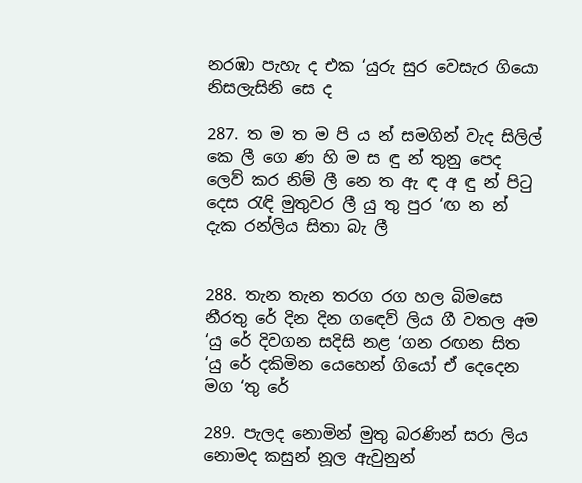නරඹා පැහැ ද එක ‘යුරු සුර වෙසැර ගියො නිසලැසිනි සෙ ද

287. ත ම ත ම පි ය න් සමගින් වැද සිලිල් කෙ ලී ගෙ ණ හි ම ස ඳු න් තුනු පෙද ලෙව් කර නිම් ලී නෙ ත ඇ ඳ අ ඳු න් පිටු දෙස රැඳි මුතුවර ලී යු තු පුර ‘ඟ න න් දැක රන්ලිය සිතා බැ ලී


288. තැන තැන තරග රග හල බිමසෙ නීරතු රේ දින දින ග‍ඳෙව් ලිය ගී වතල අම ‘යු රේ දිවගන සදිසි නළ ‘ගන රඟන සිත ‘යු රේ දකිමින යෙහෙන් ගියෝ ඒ දෙදෙන මග ‘තු රේ

289. පැලද නොමින් මුතු බරණින් සරා ලිය නොමද කසුන් නූල ඇවුනුන්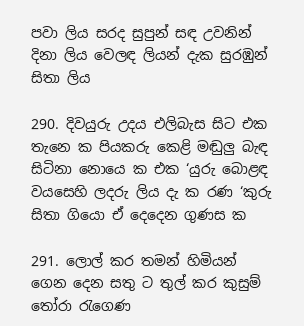පවා ලිය සරද සුපුන් සඳ උවනින් දිනා ලිය වෙලඳ ලියන් දැක සුරඹුන් සිතා ලිය

290. දිවයුරු උදය එලිබැස සිට එක තැනෙ ක පියකරු කෙළි මඬුලු බැඳ සිටිනා නොයෙ ක එක ‘යුරු බොළඳ වයසෙහි ලදරු ලිය දැ ක රණ ‘කුරු සිතා ගියො ඒ දෙදෙන ගුණස ක

291. ලොල් කර තමන් හිමියන් ගෙන දෙන සතු ට තුල් කර කුසුම් තෝරා රැගෙණ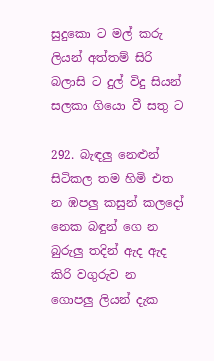සුදුකො ට මල් කරු ලියන් අත්තම් සිරි බලාසි ට දුල් විදු සියන් සලකා ගියො වී සතු ට

292. බැඳලු නෙළුන් සිටිකල තම හිමි එත න ඹපලු කසුන් කලදෝ නෙක බඳුන් ගෙ න බුරුලු තදින් ඇද ඇද කිරි වගුරුව න ගොපලු ලියන් දැක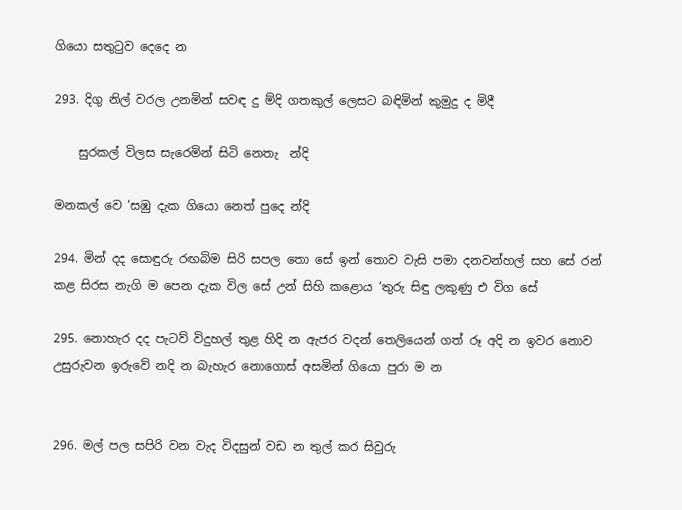ගියො සතුටුව දෙදෙ න

293. දිගු නිල් වරල උනමින් සවඳ දු ම්දි ගතකුල් ලෙසට බඳිමින් කුමුදු ද මිදී

    සුරකල් විලස සැරෙමින් සිටි නෙතැ  න්දි

මනකල් වෙ ‘සඹු දැක ගියො නෙත් පුදෙ න්දි

294. මින් දද සොඳුරු රඟබිම සිරි සපල තො සේ ඉන් තොව වැසි පමා දනවන්හල් සහ සේ රන් කළ සිරස නැගි ම පෙන දැක විල සේ උන් සිහි කළොය ‘තුරු සිඳු ලකුණු එ විග සේ

295. නොහැර දද පැටව් විදුහල් තුළ හිදි න ඇජර වදන් තෙලියෙන් ගත් රූ අදි න ඉවර නොව උසුරුවන ඉරුවේ නදි න බැහැර නොගොස් අසමින් ගියො පුරා ම න


296. මල් පල සපිරි වන වැද විදසුන් වඩ න තුල් කර සිවුරු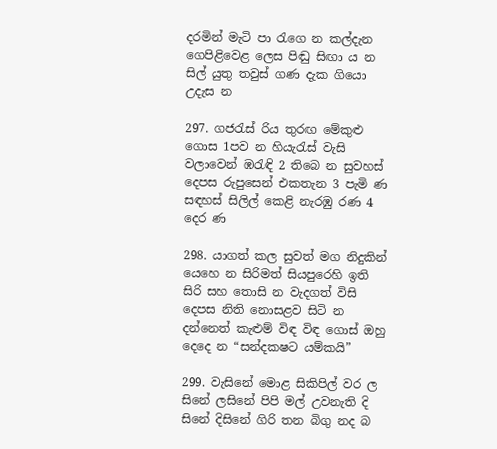දරමින් මැටි පා රැගෙ න කල්දැන ගෙපිළිවෙළ ලෙස පිඬු සිඟා ය න සිල් යුතු තවුස් ගණ දැක ගියො උදැස න

297. ගජරැස් රිය තුරඟ මේකුළු ගොස 1පව න හියැරැස් වැසි වලාවෙන් ඹරැඳි 2 තිබෙ න සුවහස් දෙපස රුපුසෙන් එකතැන 3 පැමි ණ සඳහස් සිලිල් කෙළි නැරඹු රණ 4 දෙර ණ

298. යාගත් කල සුවත් මග නිදුකින් යෙහෙ න සිරිමත් සියපුරෙහි ඉති සිරි සහ තොසි න වැදගත් විසි දෙපස නිති නොසළව සිටි න දන්නෙත් කැළුම් විඳ විඳ ගොස් ඔහු දෙදෙ න “සන්දකෂට යම්කයි”

299. වැසිනේ මොළ සිකිපිල් වර ල සිනේ ලසිනේ පිපි මල් උවනැති දි සිනේ දිසිනේ ගිරි තන බිගු නද බ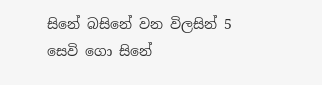සිනේ බසිනේ වන විලසින් 5 සෙවි ගො සිනේ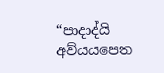“පාදාද්යි අව්යයපෙත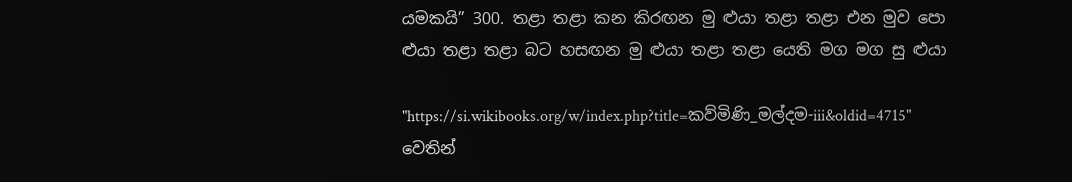යමකයි” 300. තළා තළා කන කිරඟන මු ළුයා තළා තළා එන මුව පො ළුයා තළා තළා බට හසඟන මු ළුයා තළා තළා යෙති මග මග සු ළුයා

"https://si.wikibooks.org/w/index.php?title=කව්මිණි_මල්දම-iii&oldid=4715" වෙතින්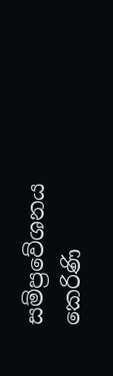සම්ප්‍රවේශනය කෙරිණි